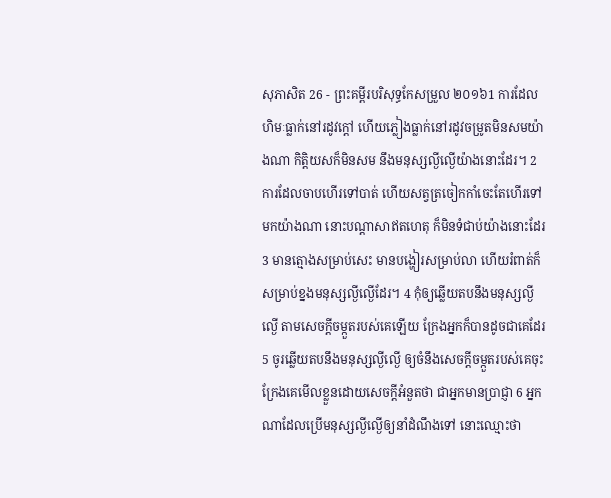សុភាសិត 26 - ព្រះគម្ពីរបរិសុទ្ធកែសម្រួល ២០១៦1 ការដែលហិមៈធ្លាក់នៅរដូវក្តៅ ហើយភ្លៀងធ្លាក់នៅរដូវចម្រូតមិនសមយ៉ាងណា កិត្តិយសក៏មិនសម នឹងមនុស្សល្ងីល្ងើយ៉ាងនោះដែរ។ 2 ការដែលចាបហើរទៅបាត់ ហើយសត្វត្រចៀកកាំចេះតែហើរទៅមកយ៉ាងណា នោះបណ្ដាសាឥតហេតុ ក៏មិនទំជាប់យ៉ាងនោះដែរ 3 មានត្មោងសម្រាប់សេះ មានបង្ហៀរសម្រាប់លា ហើយរំពាត់ក៏សម្រាប់ខ្នងមនុស្សល្ងីល្ងើដែរ។ 4 កុំឲ្យឆ្លើយតបនឹងមនុស្សល្ងីល្ងើ តាមសេចក្ដីចម្កួតរបស់គេឡើយ ក្រែងអ្នកក៏បានដូចជាគេដែរ 5 ចូរឆ្លើយតបនឹងមនុស្សល្ងីល្ងើ ឲ្យចំនឹងសេចក្ដីចម្កួតរបស់គេចុះ ក្រែងគេមើលខ្លួនដោយសេចក្ដីអំនួតថា ជាអ្នកមានប្រាជ្ញា 6 អ្នកណាដែលប្រើមនុស្សល្ងីល្ងើឲ្យនាំដំណឹងទៅ នោះឈ្មោះថា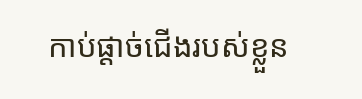កាប់ផ្តាច់ជើងរបស់ខ្លួន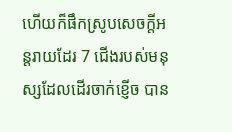ហើយក៏ផឹកស្រូបសេចក្ដីអន្តរាយដែរ 7 ជើងរបស់មនុស្សដែលដើរចាក់ខ្ញើច បាន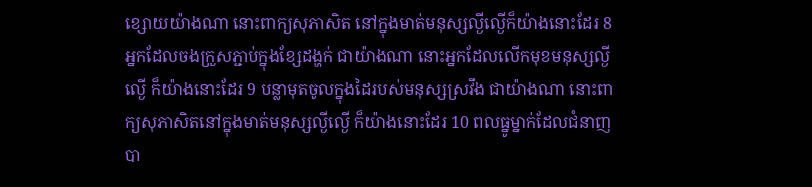ខ្សោយយ៉ាងណា នោះពាក្យសុភាសិត នៅក្នុងមាត់មនុស្សល្ងីល្ងើក៏យ៉ាងនោះដែរ 8 អ្នកដែលចងក្រួសភ្ជាប់ក្នុងខ្សែដង្ហក់ ជាយ៉ាងណា នោះអ្នកដែលលើកមុខមនុស្សល្ងីល្ងើ ក៏យ៉ាងនោះដែរ 9 បន្លាមុតចូលក្នុងដៃរបស់មនុស្សស្រវឹង ជាយ៉ាងណា នោះពាក្យសុភាសិតនៅក្នុងមាត់មនុស្សល្ងីល្ងើ ក៏យ៉ាងនោះដែរ 10 ពលធ្នូម្នាក់ដែលជំនាញបា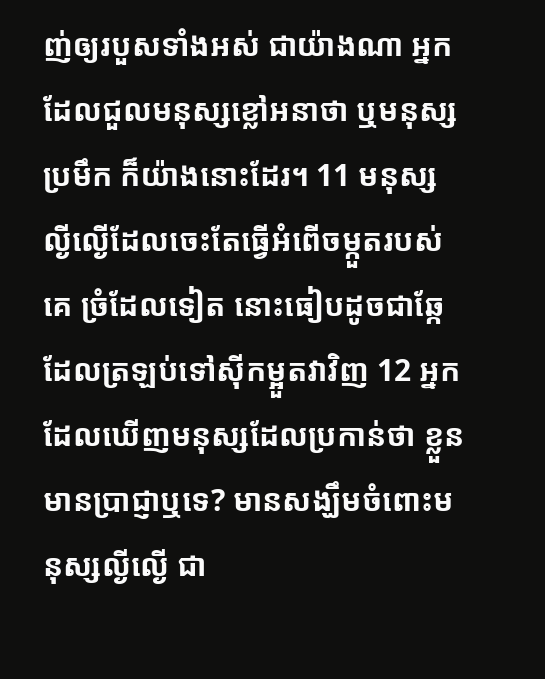ញ់ឲ្យរបួសទាំងអស់ ជាយ៉ាងណា អ្នកដែលជួលមនុស្សខ្លៅអនាថា ឬមនុស្សប្រមឹក ក៏យ៉ាងនោះដែរ។ 11 មនុស្សល្ងីល្ងើដែលចេះតែធ្វើអំពើចម្កួតរបស់គេ ច្រំដែលទៀត នោះធៀបដូចជាឆ្កែដែលត្រឡប់ទៅស៊ីកម្អួតវាវិញ 12 អ្នកដែលឃើញមនុស្សដែលប្រកាន់ថា ខ្លួនមានប្រាជ្ញាឬទេ? មានសង្ឃឹមចំពោះមនុស្សល្ងីល្ងើ ជា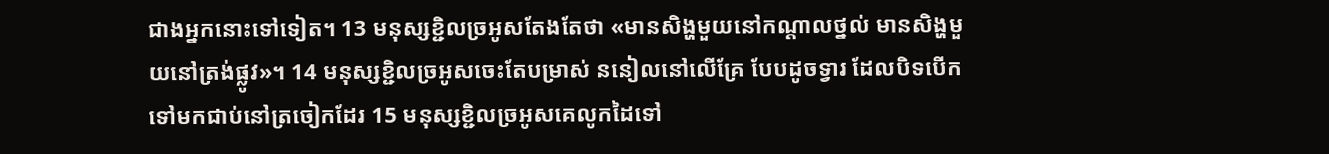ជាងអ្នកនោះទៅទៀត។ 13 មនុស្សខ្ជិលច្រអូសតែងតែថា «មានសិង្ហមួយនៅកណ្ដាលថ្នល់ មានសិង្ហមួយនៅត្រង់ផ្លូវ»។ 14 មនុស្សខ្ជិលច្រអូសចេះតែបម្រាស់ ននៀលនៅលើគ្រែ បែបដូចទ្វារ ដែលបិទបើកទៅមកជាប់នៅត្រចៀកដែរ 15 មនុស្សខ្ជិលច្រអូសគេលូកដៃទៅ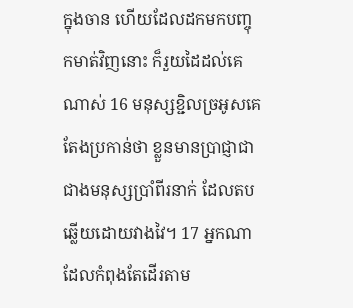ក្នុងចាន ហើយដែលដកមកបញ្ចុកមាត់វិញនោះ ក៏រួយដៃដល់គេណាស់ 16 មនុស្សខ្ជិលច្រអូសគេតែងប្រកាន់ថា ខ្លួនមានប្រាជ្ញាជាជាងមនុស្សប្រាំពីរនាក់ ដែលតបឆ្លើយដោយវាងវៃ។ 17 អ្នកណាដែលកំពុងតែដើរតាម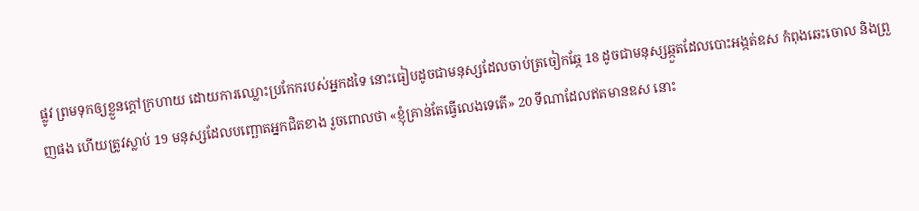ផ្លូវ ព្រមទុកឲ្យខ្លួនក្តៅក្រហាយ ដោយការឈ្លោះប្រកែករបស់អ្នកដទៃ នោះធៀបដូចជាមនុស្សដែលចាប់ត្រចៀកឆ្កែ 18 ដូចជាមនុស្សឆ្កួតដែលបោះអង្កត់ឧស កំពុងឆេះចោល និងព្រួញផង ហើយត្រូវស្លាប់ 19 មនុស្សដែលបញ្ឆោតអ្នកជិតខាង រួចពោលថា «ខ្ញុំគ្រាន់តែធ្វើលេងទេតើ» 20 ទីណាដែលឥតមានឧស នោះ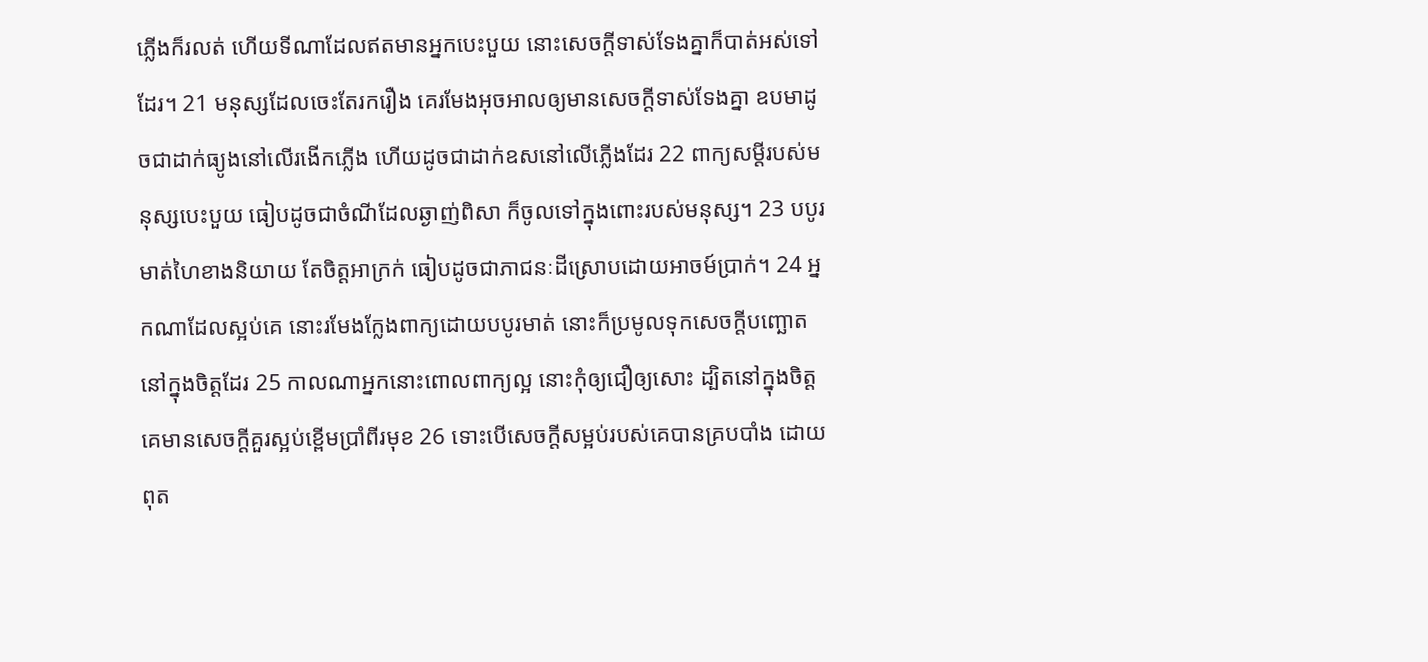ភ្លើងក៏រលត់ ហើយទីណាដែលឥតមានអ្នកបេះបួយ នោះសេចក្ដីទាស់ទែងគ្នាក៏បាត់អស់ទៅដែរ។ 21 មនុស្សដែលចេះតែរករឿង គេរមែងអុចអាលឲ្យមានសេចក្ដីទាស់ទែងគ្នា ឧបមាដូចជាដាក់ធ្យូងនៅលើរងើកភ្លើង ហើយដូចជាដាក់ឧសនៅលើភ្លើងដែរ 22 ពាក្យសម្ដីរបស់មនុស្សបេះបួយ ធៀបដូចជាចំណីដែលឆ្ងាញ់ពិសា ក៏ចូលទៅក្នុងពោះរបស់មនុស្ស។ 23 បបូរមាត់ហៃខាងនិយាយ តែចិត្តអាក្រក់ ធៀបដូចជាភាជនៈដីស្រោបដោយអាចម៍ប្រាក់។ 24 អ្នកណាដែលស្អប់គេ នោះរមែងក្លែងពាក្យដោយបបូរមាត់ នោះក៏ប្រមូលទុកសេចក្ដីបញ្ឆោតនៅក្នុងចិត្តដែរ 25 កាលណាអ្នកនោះពោលពាក្យល្អ នោះកុំឲ្យជឿឲ្យសោះ ដ្បិតនៅក្នុងចិត្តគេមានសេចក្ដីគួរស្អប់ខ្ពើមប្រាំពីរមុខ 26 ទោះបើសេចក្ដីសម្អប់របស់គេបានគ្របបាំង ដោយពុត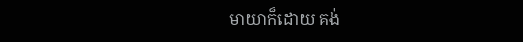មាយាក៏ដោយ គង់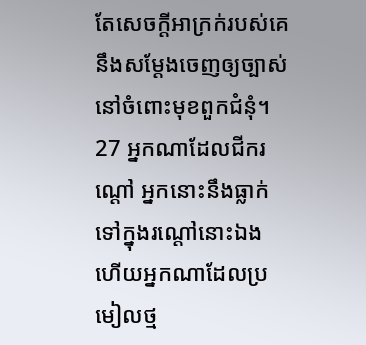តែសេចក្ដីអាក្រក់របស់គេ នឹងសម្ដែងចេញឲ្យច្បាស់ នៅចំពោះមុខពួកជំនុំ។ 27 អ្នកណាដែលជីករណ្តៅ អ្នកនោះនឹងធ្លាក់ទៅក្នុងរណ្តៅនោះឯង ហើយអ្នកណាដែលប្រមៀលថ្ម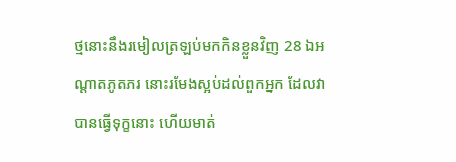ថ្មនោះនឹងរមៀលត្រឡប់មកកិនខ្លួនវិញ 28 ឯអណ្ដាតភូតភរ នោះរមែងស្អប់ដល់ពួកអ្នក ដែលវាបានធ្វើទុក្ខនោះ ហើយមាត់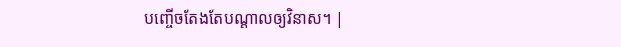បញ្ចើចតែងតែបណ្ដាលឲ្យវិនាស។ |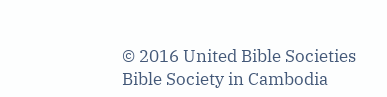© 2016 United Bible Societies
Bible Society in Cambodia